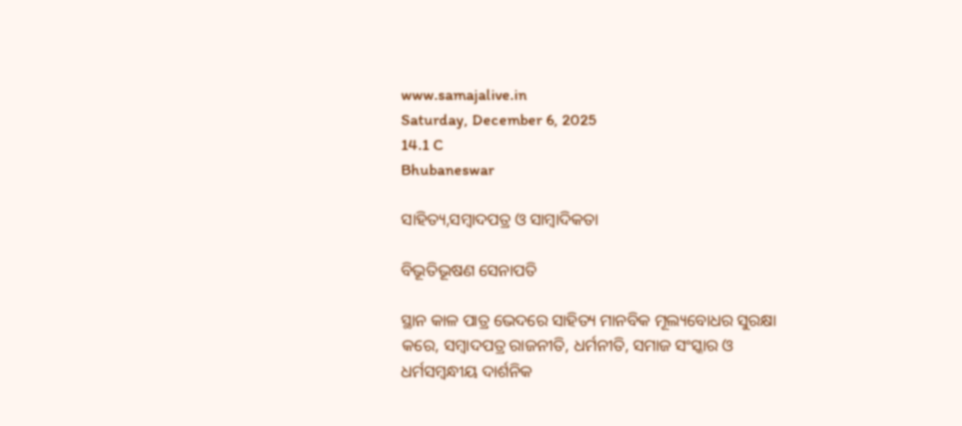www.samajalive.in
Saturday, December 6, 2025
14.1 C
Bhubaneswar

ସାହିତ୍ୟ,ସମ୍ବାଦପତ୍ର ଓ ସାମ୍ବାଦିକତା

ବିଭୂତିଭୂଷଣ ସେନାପତି

ସ୍ଥାନ କାଳ ପାତ୍ର ଭେଦରେ ସାହିତ୍ୟ ମାନବିକ ମୂଲ୍ୟବୋଧର ସୁରକ୍ଷା କରେ, ସମ୍ବାଦପତ୍ର ରାଜନୀତି, ଧର୍ମନୀତି, ସମାଜ ସଂସ୍କାର ଓ ଧର୍ମସମ୍ବନ୍ଧୀୟ ଦାର୍ଶନିକ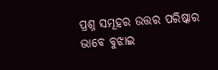ପ୍ରଶ୍ନ ସମୂହର ଉତ୍ତର ପରିଷ୍କାର ଭାବେ ବୁଝାଇ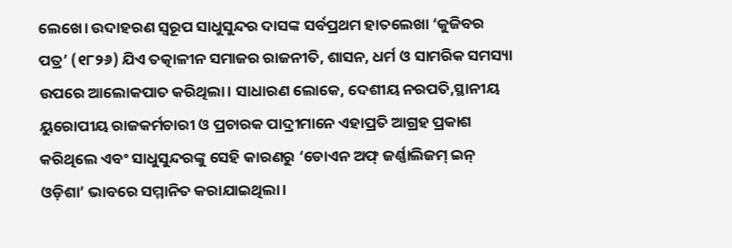ଲେଖେ। ଉଦାହରଣ ସ୍ବରୂପ ସାଧୁସୁନ୍ଦର ଦାସଙ୍କ ସର୍ବପ୍ରଥମ ହାତଲେଖା ‘କୁଜିବର ପତ୍ର’ (୧୮୨୬) ଯିଏ ତତ୍କାଳୀନ ସମାଜର ରାଜନୀତି, ଶାସନ, ଧର୍ମ ଓ ସାମରିକ ସମସ୍ୟା ଉପରେ ଆଲୋକପାତ କରିଥିଲା। ସାଧାରଣ ଲୋକେ, ଦେଶୀୟ ନରପତି,ସ୍ଥାନୀୟ ୟୁରୋପୀୟ ରାଜକର୍ମଚାରୀ ଓ ପ୍ରଚାରକ ପାଦ୍ରୀମାନେ ଏହାପ୍ରତି ଆଗ୍ରହ ପ୍ରକାଶ କରିଥିଲେ ଏବଂ ସାଧୁସୁନ୍ଦରଙ୍କୁ ସେହି କାରଣରୁ ‘ଡୋଏନ ଅଫ୍‌ ଜର୍ଣ୍ଣାଲିଜମ୍‌ ଇନ୍‌ ଓଡ଼ିଶା’ ଭାବରେ ସମ୍ମାନିତ କରାଯାଇଥିଲା।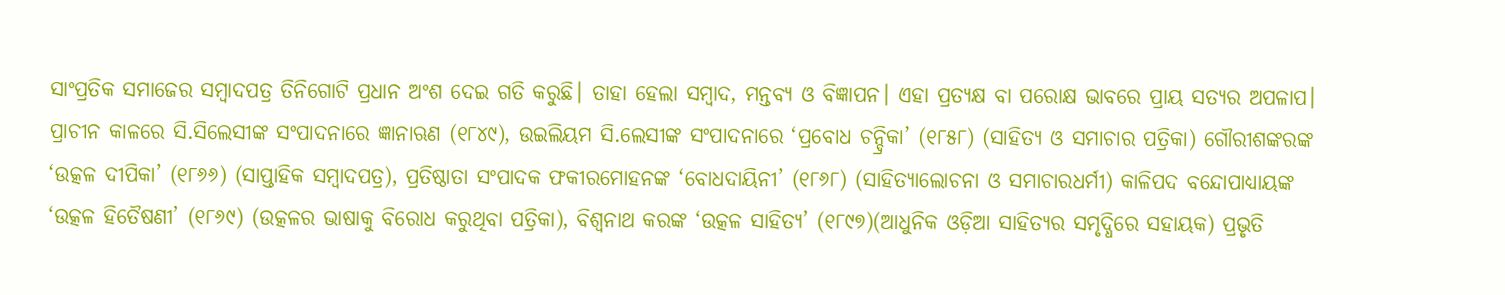ସାଂପ୍ରତିକ ସମାଜ‌େର ସମ୍ବାଦପତ୍ର ତିନିଗୋଟି ପ୍ରଧାନ ଅଂଶ ଦେଇ ଗତି କରୁଛି। ତାହା ହେଲା ସମ୍ବାଦ, ମନ୍ତବ୍ୟ ଓ ବିଜ୍ଞାପନ। ଏହା ପ୍ରତ୍ୟକ୍ଷ ବା ପରୋକ୍ଷ ଭାବରେ ପ୍ରାୟ ସତ୍ୟର ଅପଳାପ।
ପ୍ରାଚୀନ କାଳରେ ସି.ସିଲେସୀଙ୍କ ସଂପାଦନାରେ ଜ୍ଞାନାଋଣ (୧୮୪୯), ଉଇଲିୟମ ସି.ଲେସୀଙ୍କ ସଂପାଦନାରେ ‘ପ୍ରବୋଧ ଚନ୍ଦ୍ରିକା’ (୧୮୫୮) (ସାହିତ୍ୟ ଓ ସମାଚାର ପତ୍ରିକା) ଗୌରୀଶଙ୍କରଙ୍କ ‘ଉତ୍କଳ ଦୀପିକା’ (୧୮୬୬) (ସାପ୍ତାହିକ ସମ୍ବାଦପତ୍ର), ପ୍ରତିଷ୍ଠାତା ସଂପାଦକ ଫକୀରମୋହନଙ୍କ ‘ବୋଧଦାୟିନୀ’ (୧୮୬୮) (ସାହିତ୍ୟାଲୋଚନା ଓ ସମାଚାରଧର୍ମୀ) କାଳିପଦ ବନ୍ଦୋପାଧ୍ୟାୟଙ୍କ ‘ଉତ୍କଳ ହିତୈଷଣୀ’ (୧୮୬୯) (ଉତ୍କଳର ଭାଷାକୁ ବିରୋଧ କରୁଥିବା ପତ୍ରିକା), ବିଶ୍ବନାଥ କରଙ୍କ ‘ଉତ୍କଳ ସାହିତ୍ୟ’ (୧୮୯୭)(ଆଧୁନିକ ଓଡ଼ିଆ ସାହିତ୍ୟର ସମୃଦ୍ଧିରେ ସହାୟକ) ପ୍ରଭୃତି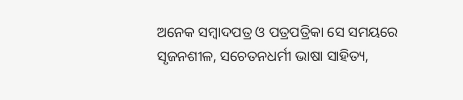ଅନେକ ସମ୍ବାଦପତ୍ର ଓ ପତ୍ରପତ୍ରିକା ସେ ସମୟରେ ସୃଜନଶୀଳ, ସଚେତନଧର୍ମୀ ଭାଷା ସାହିତ୍ୟ,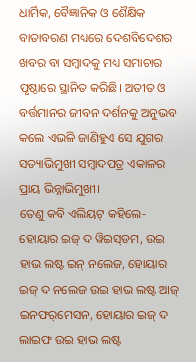ଧାର୍ମିକ, ବୈଜ୍ଞାନିକ ଓ ଶୈକ୍ଷିକ ବାତାବରଣ ମଧ୍ୟରେ ଦେଶବିଦେଶର ଖବର ବା ସମ୍ବାଦକୁ ମଧ୍ୟ ସମାଚାର ପୃଷ୍ଠାରେ ସ୍ଥାନିତ କରିଛି। ଅତୀତ ଓ ବର୍ତ୍ତମାନର ଜୀବନ ଦର୍ଶନକୁ ଅନୁଭବ କଲେ ଏଭଳି ଜାଣିହୁଏ ସେ ଯୁଗର ସତ୍ୟାଭିମୁଖୀ ସମ୍ବାଦପତ୍ର ଏକାଳର ପ୍ରାୟ ଭିନ୍ନାଭିମୁଖୀ।
ତେଣୁ କବି ଏଲିୟଟ୍‌ କହିଲେ- ହୋୟାର ଇଜ୍‌ ଦ ୱିଇସ୍‌ଡମ, ଉଇ ହାଭ ଲଷ୍ଟ ଇନ୍‌ ନଲେଜ, ହୋୟାର ଇଜ୍‌ ଦ ନଲେଜ ଉଇ ହାଭ ଲଷ୍ଟ ଆଜ୍‌ ଇନଫର୍‌ମେସନ, ହୋୟାର ଇଜ୍‌ ଦ ଲାଇଫ ଉଇ ହାଭ ଲଷ୍ଟ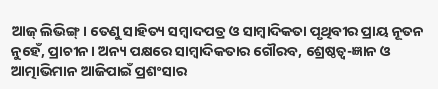ଆଜ୍‌ ଲିଭିଙ୍ଗ୍‌। ତେଣୁ ସାହିତ୍ୟ ସମ୍ବାଦପତ୍ର ଓ ସାମ୍ବାଦିକତା ପୃଥିବୀର ପ୍ରାୟ ନୂତନ ନୁହେଁ, ପ୍ରାଚୀନ। ଅନ୍ୟ ପକ୍ଷରେ ସାମ୍ବାଦିକତାର ଗୌରବ, ଶ୍ରେଷ୍ଠତ୍ବ-ଜ୍ଞାନ ଓ ଆତ୍ମାଭିମାନ ଆଜିପାଇଁ ପ୍ରଶଂସାର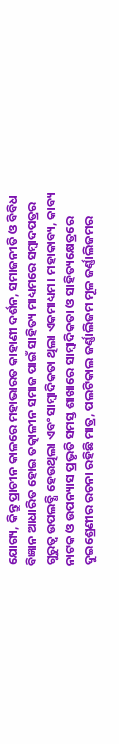ଯୋଗ୍ୟ, କିନ୍ତୁ ପ୍ରାଚୀନ କାଳରେ ମହାଭାରତ କାହାଣୀ ଦର୍ଶନ, ସମାଜନୀତି ଓ ବିବିଧ ବିଜ୍ଞାନ ଆଧାରିତ ହୋଇ ତତ୍କାଳୀନ ସମାଜ ପାଇଁ ସାହିତ୍ୟ ମାଧ୍ୟମରେ ସମ୍ବାଦପତ୍ରର ଗୁରୁତ୍ବ ଉପଲବ୍ଧି ହେଉଥିଲା ଏବଂ ସାମ୍ବାଦିକତା ଥିଲା ଏକମାଧ୍ୟମ। ମହାକାବ୍ୟ, କାବ୍ୟ ନାଟକ ଓ ଉପନ୍ୟାସ ପ୍ରଭୃତି ସମସ୍ତ ଶାଖାରେ ସାମ୍ବାଦିକତା ଓ ସାହିତ୍ୟକ୍ଷେତ୍ରରେ ଦୁଇଶ୍ରେଣୀର ରଚନା ରହିଛି ମାତ୍ର, ପଲଟିକାଲ ଜର୍ଣ୍ଣାଲିଜମ ମୂଳ ଜର୍ଣ୍ଣାଲିଜମର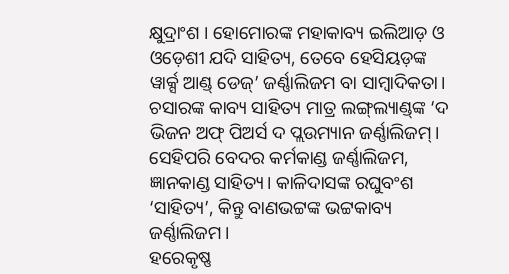କ୍ଷୁଦ୍ରାଂଶ । ହୋମୋରଙ୍କ ମହାକାବ୍ୟ ଇଲିଆଡ଼ ଓ ଓଡ଼େଶୀ ଯଦି ସାହିତ୍ୟ, ତେବେ ହେସିୟଡ଼ଙ୍କ ୱାର୍କ୍ସ ଆଣ୍ଡ୍‌ ଡେଜ୍‌’ ଜର୍ଣ୍ଣାଲିଜମ ବା ସାମ୍ବାଦିକତା। ଚସାରଙ୍କ କାବ୍ୟ ସାହିତ୍ୟ ମାତ୍ର ଲଙ୍ଗ୍‌ଲ୍ୟାଣ୍ଡ୍‌ଙ୍କ ‘ଦ ଭିଜନ ଅଫ୍‌ ପିଅର୍ସ ଦ ପ୍ଲଉମ୍ୟାନ ଜର୍ଣ୍ଣାଲିଜମ୍‌। ସେହିପରି ବେଦର କର୍ମକାଣ୍ଡ ଜର୍ଣ୍ଣାଲିଜମ, ଜ୍ଞାନକାଣ୍ଡ ସାହିତ୍ୟ। କାଳିଦାସଙ୍କ ରଘୁବଂଶ ‘ସାହିତ୍ୟ’, କିନ୍ତୁ ବାଣଭଟ୍ଟଙ୍କ ଭଟ୍ଟକାବ୍ୟ ଜର୍ଣ୍ଣାଲିଜମ।
ହରେକୃଷ୍ଣ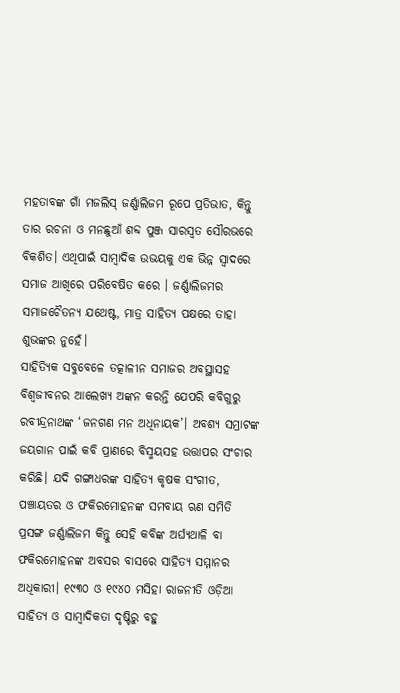ମହତାବଙ୍କ ଗାଁ ମଜଲିସ୍‌ ଜର୍ଣ୍ଣାଲିଜମ ରୂପେ ପ୍ରତିଭାତ, କିନ୍ତୁ ତାର ରଚନା ଓ ମନଛୁଆଁ ଶବ୍ଦ ପୁଞ୍ଜ ସାରସ୍ବତ ସୌରଭରେ ବିକଶିତ। ଏଥିପାଇଁ ସାମ୍ବାଦିକ ଉଭୟକୁ ଏକ ଭିନ୍ନ ସ୍ବାଦରେ ସମାଜ ଆଖିରେ ପରିବେଷିତ କରେ । ଜର୍ଣ୍ଣାଲିଜମର ସମାଜଚୈତନ୍ୟ ଯଥେଷ୍ଟ, ମାତ୍ର ସାହିତ୍ୟ ପକ୍ଷରେ ତାହା ଶୁଭଙ୍କର ନୁହେଁ।
ସାହିତ୍ୟିକ ସବୁବେଳେ ତତ୍କାଳୀନ ସମାଜର ଅବସ୍ଥାସହ ବିଶ୍ବଜୀବନର ଆଲେଖ୍ୟ ଅଙ୍କନ କରନ୍ତି ଯେପରି କବିଗୁରୁ ରବୀନ୍ଦ୍ରନାଥଙ୍କ ‘ଜନଗଣ ମନ ଅଧିନାୟକ’। ଅବଶ୍ୟ ସମ୍ରାଟଙ୍କ ଜୟଗାନ ପାଇଁ କବି ପ୍ରାଣରେ ବିସ୍ମୟସହ ଉତ୍ତାପର ସଂଚାର କରିଛି। ଯଦି ଗଙ୍ଗାଧରଙ୍କ ସାହିତ୍ୟ କୃଷକ ସଂଗୀତ, ପଞ୍ଚାୟତର ଓ ଫକିରମୋହନଙ୍କ ସମବାୟ ଋଣ ସମିତି ପ୍ରସଙ୍ଗ ଜର୍ଣ୍ଣାଲିଜମ କିନ୍ତୁ ସେହି କବିଙ୍କ ଅର୍ଘ୍ୟଥାଳି ବା ଫକିରମୋହନଙ୍କ ଅବସର ବାସରେ ସାହିତ୍ୟ ସମ୍ମାନର ଅଧିକାରୀ। ୧୯୩୦ ଓ ୧୯୪୦ ମସିହା ରାଜନୀତି ଓଡ଼ିଆ ସାହିତ୍ୟ ଓ ସାମ୍ବାଦିକତା ଦୃଷ୍ଟିରୁ ବହୁ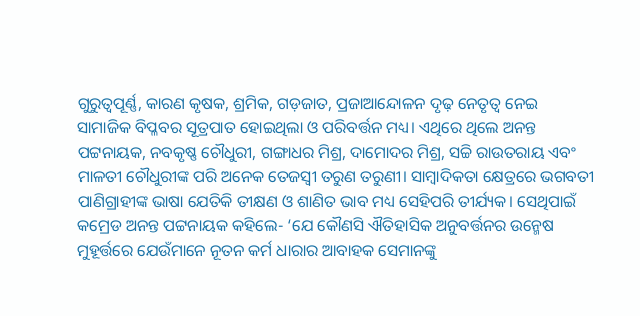ଗୁରୁତ୍ବପୂର୍ଣ୍ଣ, କାରଣ କୃଷକ, ଶ୍ରମିକ, ଗଡ଼ଜାତ, ପ୍ରଜାଆନ୍ଦୋଳନ ଦୃଢ଼ ନେତୃତ୍ବ ନେଇ ସାମାଜିକ ବିପ୍ଳବର ସୂତ୍ରପାତ ହୋଇଥିଲା ଓ ପରିବର୍ତ୍ତନ ମଧ୍ୟ। ଏଥିରେ ଥିଲେ ଅନନ୍ତ ପଟ୍ଟନାୟକ, ନବକୃଷ୍ଣ ଚୌଧୁରୀ, ଗଙ୍ଗାଧର ମିଶ୍ର, ଦାମୋଦର ମିଶ୍ର, ସଚ୍ଚି ରାଉତରାୟ ଏବଂ ମାଳତୀ ଚୌଧୁରୀଙ୍କ ପରି ଅନେକ ତେଜସ୍ବୀ ତରୁଣ ତରୁଣୀ। ସାମ୍ବାଦିକତା କ୍ଷେତ୍ରରେ ଭଗବତୀ ପାଣିଗ୍ରାହୀଙ୍କ ଭାଷା ଯେତିକି ତୀକ୍ଷଣ ଓ ଶାଣିତ ଭାବ ମଧ୍ୟ ସେହିପରି ତୀର୍ଯ୍ୟକ। ସେଥିପାଇଁ କମ୍ରେଡ ଅନନ୍ତ ପଟ୍ଟନାୟକ କହିଲେ- ‘ଯେ କୌଣସି ଐତିହାସିକ ଅନୁବର୍ତ୍ତନର ଉନ୍ମେଷ ମୁହୂର୍ତ୍ତରେ ଯେଉଁମାନେ ନୂତନ କର୍ମ ଧାରାର ଆବାହକ ସେମାନଙ୍କୁ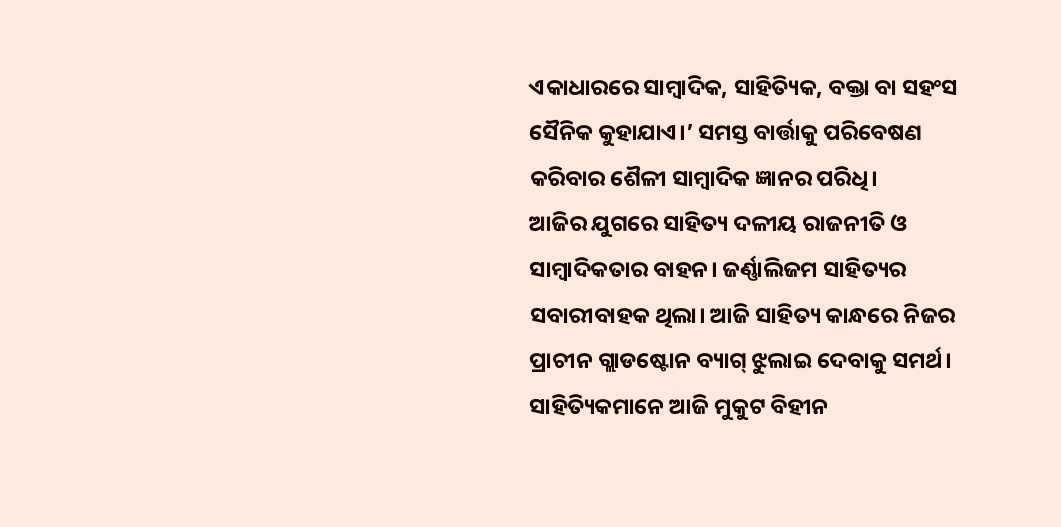ଏକାଧାରରେ ସାମ୍ବାଦିକ, ସାହିତ୍ୟିକ, ବକ୍ତା ବା ସହଂସ ସୈନିକ କୁହାଯାଏ।’ ସମସ୍ତ ବାର୍ତ୍ତାକୁ ପରିବେଷଣ କରିବାର ଶୈଳୀ ସାମ୍ବାଦିକ ଜ୍ଞାନର ପରିଧି।
ଆଜିର ଯୁଗରେ ସାହିତ୍ୟ ଦଳୀୟ ରାଜନୀତି ଓ ସାମ୍ବାଦିକତାର ବାହନ। ଜର୍ଣ୍ଣାଲିଜମ ସାହିତ୍ୟର ସବାରୀବାହକ ଥିଲା। ଆଜି ସାହିତ୍ୟ କାନ୍ଧରେ ନିଜର ପ୍ରାଚୀନ ଗ୍ଲାଡଷ୍ଟୋନ ବ୍ୟାଗ୍‌ ଝୁଲାଇ ଦେବାକୁ ସମର୍ଥ। ସାହିତ୍ୟିକମାନେ ଆଜି ମୁକୁଟ ବିହୀନ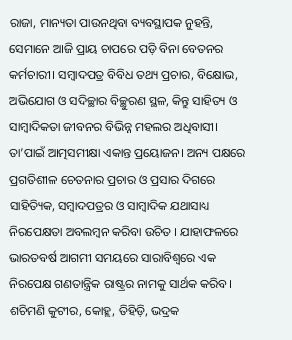ରାଜା, ମାନ୍ୟତା ପାଉନଥିବା ବ୍ୟବସ୍ଥାପକ ନୁହନ୍ତି, ସେମାନେ ଆଜି ପ୍ରାୟ ଚାପରେ ପଡ଼ି ବିନା ବେତନର କର୍ମଚାରୀ। ସମ୍ବାଦପତ୍ର ବିବିଧ ତଥ୍ୟ ପ୍ରଚାର, ବିକ୍ଷୋଭ, ଅଭିଯୋଗ ଓ ସଦିଚ୍ଛାର ବିଚ୍ଛୁରଣ ସ୍ଥଳ, କିନ୍ତୁ ସାହିତ୍ୟ ଓ ସାମ୍ବାଦିକତା ଜୀବନର ବିଭିନ୍ନ ମହଲର ଅଧିବାସୀ। ତା’ପାଇଁ ଆତ୍ମସମୀକ୍ଷା ଏକାନ୍ତ ପ୍ରୟୋଜନ। ଅନ୍ୟ ପକ୍ଷରେ ପ୍ରଗତିଶୀଳ ଚେତନାର ପ୍ରଚାର ଓ ପ୍ରସାର ଦିଗରେ ସାହିତ୍ୟିକ, ସମ୍ବାଦପତ୍ରର ଓ ସାମ୍ବାଦିକ ଯଥାସାଧ୍ୟ ନିରପେକ୍ଷତା ଅବଲମ୍ବନ କରିବା ଉଚିତ । ଯାହାଫଳରେ ଭାରତବର୍ଷ ଆଗମୀ ସମୟରେ ସାରାବିଶ୍ବରେ ଏକ ନିରପେକ୍ଷ ଗଣତାନ୍ତ୍ରିକ ରାଷ୍ଟ୍ରର ନାମକୁ ସାର୍ଥକ କରିବ।
ଶଚିମଣି କୁଟୀର, କୋହ୍ଲ, ତିହିଡ଼ି, ଭଦ୍ରକ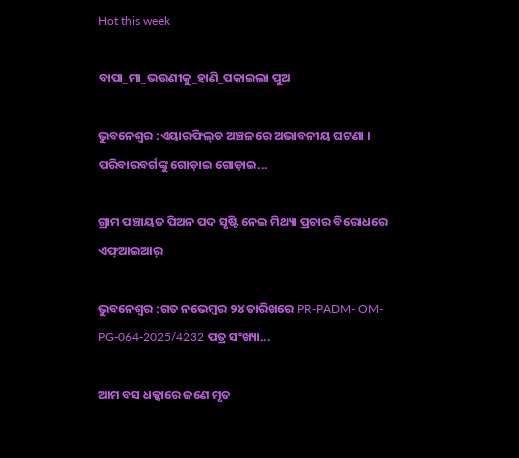Hot this week

ବାପା_ମା_ଭଉଣୀକୁ_ହାଣି_ପକାଇଲା ପୁଅ

ଭୁବନେଶ୍ବର :ଏୟାରଫିଲ୍‌ଡ ଅଞ୍ଚଳରେ ଅଭାବନୀୟ ଘଟଣା । ପରିବାରବର୍ଗଙ୍କୁ ଗୋଡ଼ାଇ ଗୋଡ଼ାଇ...

ଗ୍ରାମ ପଞ୍ଚାୟତ ପିଅନ ପଦ ସୃଷ୍ଟି ନେଇ ମିଥ୍ୟା ପ୍ରଚାର ବିରୋଧରେ ଏଫ୍‌ଆଇଆର୍

ଭୁବନେଶ୍ୱର :ଗତ ନ‌ଭେମ୍ବର ୨୪ ତାରିଖରେ PR-PADM- OM-PG-064-2025/4232 ପତ୍ର ସଂଖ୍ୟା...

ଆମ ବସ ଧକ୍କାରେ ଜଣେ ମୃତ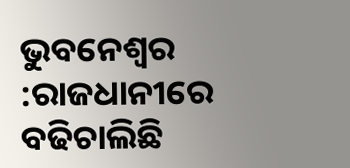ଭୁବନେଶ୍ୱର :ରାଜଧାନୀରେ ବଢିଚାଲିଛି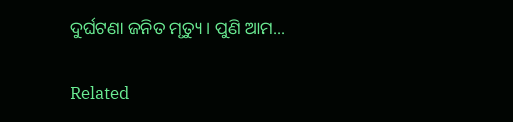ଦୁର୍ଘଟଣା ଜନିତ ମୃତ୍ୟୁ । ପୁଣି ଆମ...

Related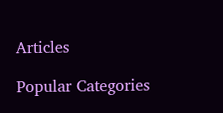Articles

Popular Categories